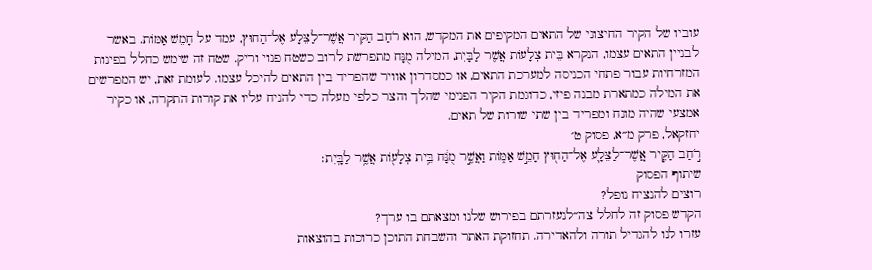עוביו של הקיר החיצוני של התאים המקיפים את המקדש, הוא רֹחַב הַקִּיר אֲשֶׁר־לַצֵּלָע אֶל־הַחוּץ, עמד על חָמֵשׁ אַמּוֹת. באשר לבניין התאים עצמו, הנקרא בֵּית צְלָעוֹת אֲשֶׁר לַבָּיִת, המילה מֻנָּח מתפרשת לרוב כשטח פנוי וריק. שטח זה שימש כחלל בפינות המזרחיות עבור פתחי הכניסה למערכת התאים, או כמסדרון אוויר שהפריד בין התאים להיכל עצמו. לעומת זאת, יש המפרשים את המילה כמתארת מבנה פיזי, כדוגמת הקיר הפנימי שהלך והצר כלפי מעלה כדי להניח עליו את קורות התקרה, או כקיר אמצעי שהיה מונח ומפריד בין שתי שורות של תאים.
יחזקאל, פרק מ״א, פסוק ט׳
רֹ֣חַב הַקִּ֧יר אֲֽשֶׁר־לַצֵּלָ֛ע אֶל־הַח֖וּץ חָמֵ֣שׁ אַמּ֑וֹת וַאֲשֶׁ֣ר מֻנָּ֔ח בֵּ֥ית צְלָע֖וֹת אֲשֶׁ֥ר לַבָּֽיִת׃
שיתוף הפסוק
רוצים להנציח נופל?
הקדש פסוק זה לחלל צה״לנעזרתם בפירוש שלנו ומצאתם בו ערך?
עזרו לנו להגדיל תורה ולהאדירה. תחזוקת האתר והשבחת התוכן כרוכות בהוצאות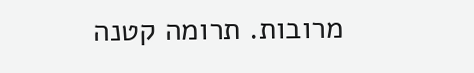מרובות. תרומה קטנה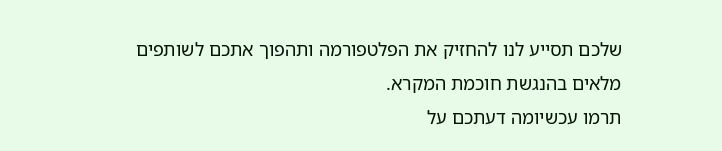שלכם תסייע לנו להחזיק את הפלטפורמה ותהפוך אתכם לשותפים מלאים בהנגשת חוכמת המקרא.
תרמו עכשיומה דעתכם על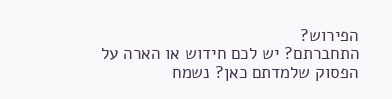הפירוש?
התחברתם? יש לכם חידוש או הארה על הפסוק שלמדתם כאן? נשמח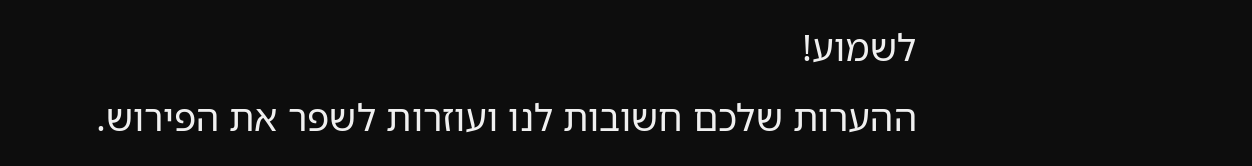לשמוע!
ההערות שלכם חשובות לנו ועוזרות לשפר את הפירוש.